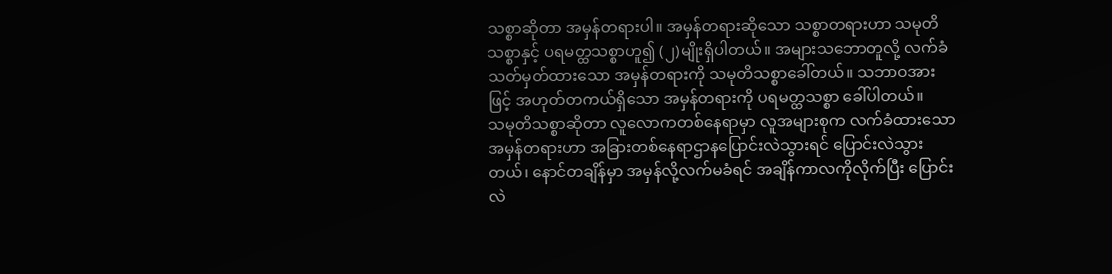သစ္စာဆိုတာ အမှန်တရားပါ။ အမှန်တရားဆိုသော သစ္စာတရားဟာ သမုတိသစ္စာနှင့် ပရမတ္ထသစ္စာဟူ၍ (၂)မျိုးရှိပါတယ်။ အများသဘောတူလို့ လက်ခံ သတ်မှတ်ထားသော အမှန်တရားကို သမုတိသစ္စာခေါ်တယ်။ သဘာဝအားဖြင့် အဟုတ်တကယ်ရှိသော အမှန်တရားကို ပရမတ္ထသစ္စာ ခေါ်ပါတယ်။
သမုတိသစ္စာဆိုတာ လူလောကတစ်နေရာမှာ လူအများစုက လက်ခံထားသော အမှန်တရားဟာ အခြားတစ်နေရာဌာနပြောင်းလဲသွားရင် ပြောင်းလဲသွားတယ်၊ နောင်တချိန်မှာ အမှန်လို့လက်မခံရင် အချိန်ကာလကိုလိုက်ပြီး ပြောင်းလဲ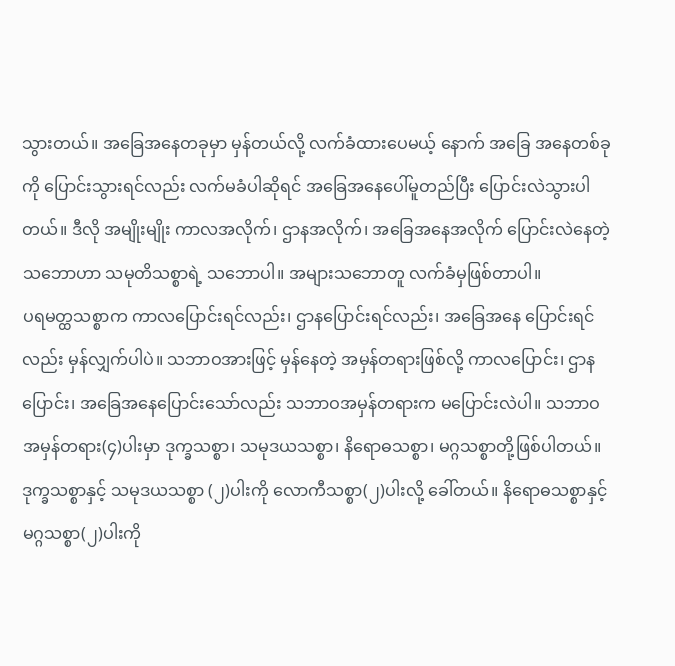သွားတယ်။ အခြေအနေတခုမှာ မှန်တယ်လို့ လက်ခံထားပေမယ့် နောက် အခြေ အနေတစ်ခုကို ပြောင်းသွားရင်လည်း လက်မခံပါဆိုရင် အခြေအနေပေါ်မူတည်ပြီး ပြောင်းလဲသွားပါတယ်။ ဒီလို အမျိုးမျိုး ကာလအလိုက်၊ ဌာနအလိုက်၊ အခြေအနေအလိုက် ပြောင်းလဲနေတဲ့သဘောဟာ သမုတိသစ္စာရဲ့ သဘောပါ။ အများသဘောတူ လက်ခံမှဖြစ်တာပါ။
ပရမတ္ထသစ္စာက ကာလပြောင်းရင်လည်း၊ ဌာနပြောင်းရင်လည်း၊ အခြေအနေ ပြောင်းရင်လည်း မှန်လျှက်ပါပဲ။ သဘာဝအားဖြင့် မှန်နေတဲ့ အမှန်တရားဖြစ်လို့ ကာလပြောင်း၊ ဌာနပြောင်း၊ အခြေအနေပြောင်းသော်လည်း သဘာဝအမှန်တရားက မပြောင်းလဲပါ။ သဘာဝအမှန်တရား(၄)ပါးမှာ ဒုက္ခသစ္စာ၊ သမုဒယသစ္စာ၊ နိရောဓသစ္စာ၊ မဂ္ဂသစ္စာတို့ဖြစ်ပါတယ်။ ဒုက္ခသစ္စာနှင့် သမုဒယသစ္စာ (၂)ပါးကို လောကီသစ္စာ(၂)ပါးလို့ ခေါ်တယ်။ နိရောဓသစ္စာနှင့် မဂ္ဂသစ္စာ(၂)ပါးကို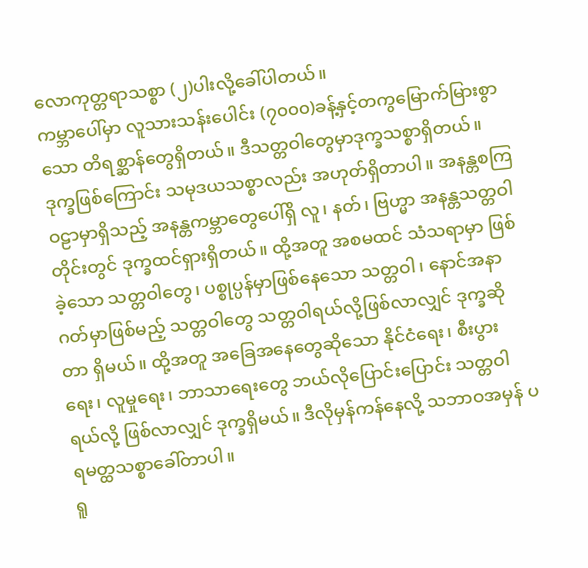လောကုတ္တရာသစ္စာ (၂)ပါးလို့ခေါ်ပါတယ်။
ကမ္ဘာပေါ်မှာ လူသားသန်းပေါင်း (၇၀၀၀)ခန့်နှင့်တကွမြောက်မြားစွာသော တိရစ္ဆာန်တွေရှိတယ်။ ဒီသတ္တဝါတွေမှာဒုက္ခသစ္စာရှိတယ်။ ဒုက္ခဖြစ်ကြောင်း သမုဒယသစ္စာလည်း အဟုတ်ရှိတာပါ။ အနန္တစကြဝဠာမှာရှိသည့် အနန္တကမ္ဘာတွေပေါ်ရှိ လူ၊ နတ်၊ ဗြဟ္မာ အနန္တသတ္တဝါတိုင်းတွင် ဒုက္ခထင်ရှားရှိတယ်။ ထို့အတူ အစမထင် သံသရာမှာ ဖြစ်ခဲ့သော သတ္တဝါတွေ၊ ပစ္စုပ္ပန်မှာဖြစ်နေသော သတ္တဝါ၊ နောင်အနာဂတ်မှာဖြစ်မည့် သတ္တဝါတွေ သတ္တဝါရယ်လို့ဖြစ်လာလျှင် ဒုက္ခဆိုတာ ရှိမယ်။ ထို့အတူ အခြေအနေတွေဆိုသော နိုင်ငံရေး၊ စီးပွားရေး၊ လူမှုရေး၊ ဘာသာရေးတွေ ဘယ်လိုပြောင်းပြောင်း သတ္တဝါရယ်လို့ ဖြစ်လာလျှင် ဒုက္ခရှိမယ်။ ဒီလိုမှန်ကန်နေလို့ သဘာဝအမှန် ပရမတ္ထသစ္စာခေါ်တာပါ။
ရူ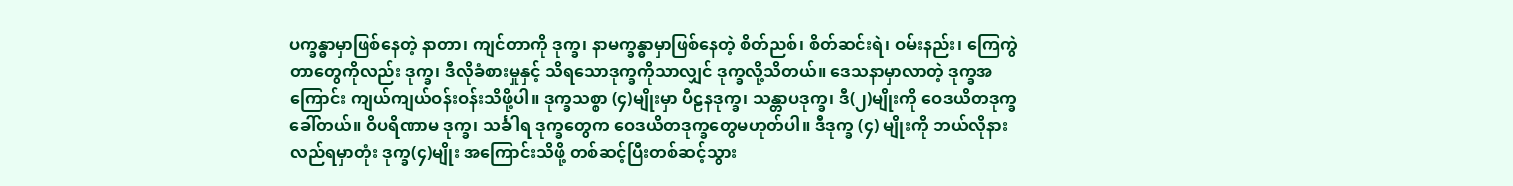ပက္ခန္ဓာမှာဖြစ်နေတဲ့ နာတာ၊ ကျင်တာကို ဒုက္ခ၊ နာမက္ခန္ဓာမှာဖြစ်နေတဲ့ စိတ်ညစ်၊ စိတ်ဆင်းရဲ၊ ဝမ်းနည်း၊ ကြေကွဲတာတွေကိုလည်း ဒုက္ခ၊ ဒီလိုခံစားမှုနှင့် သိရသောဒုက္ခကိုသာလျှင် ဒုက္ခလို့သိတယ်။ ဒေသနာမှာလာတဲ့ ဒုက္ခအကြောင်း ကျယ်ကျယ်ဝန်းဝန်းသိဖို့ပါ။ ဒုက္ခသစ္စာ (၄)မျိုးမှာ ပီဠနဒုက္ခ၊ သန္တာပဒုက္ခ၊ ဒီ(၂)မျိုးကို ဝေဒယိတဒုက္ခခေါ်တယ်။ ဝိပရိဏာမ ဒုက္ခ၊ သင်္ခါရ ဒုက္ခတွေက ဝေဒယိတဒုက္ခတွေမဟုတ်ပါ။ ဒီဒုက္ခ (၄) မျိုးကို ဘယ်လိုနားလည်ရမှာတုံး ဒုက္ခ(၄)မျိုး အကြောင်းသိဖို့ တစ်ဆင့်ပြီးတစ်ဆင့်သွား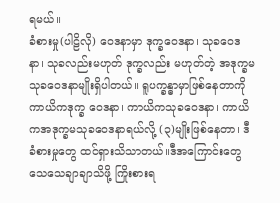ရမယ်။
ခံစားမှု(ပါဠိလို) ဝေဒနာမှာ ဒုက္ခဝေဒနာ၊ သုခဝေဒနာ၊ သုခလည်းမဟုတ် ဒုက္ခလည်း မဟုတ်တဲ့ အဒုက္ခမသုခဝေဒနာမျိုးရှိပါတယ်။ ရူပက္ခန္ဓာမှာဖြစ်နေတာကို ကာယိကဒုက္ခ ဝေဒနာ၊ ကာယိကသုခဝေဒနာ၊ ကာယိကအဒုက္ခမသုခဝေဒနာရယ်လို့ (၃)မျိုးဖြစ်နေတာ၊ ဒီခံစားမှုတွေ ထင်ရှားသိသာတယ်။ဒီအကြောင်းတွေ သေသေချာချာသိဖို့ ကြိုးစားရ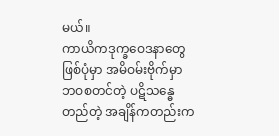မယ်။
ကာယိကဒုက္ခဝေဒနာတွေဖြစ်ပုံမှာ အမိဝမ်းဗိုက်မှာ ဘဝစတင်တဲ့ ပဋိသန္ဓေတည်တဲ့ အချိန်ကတည်းက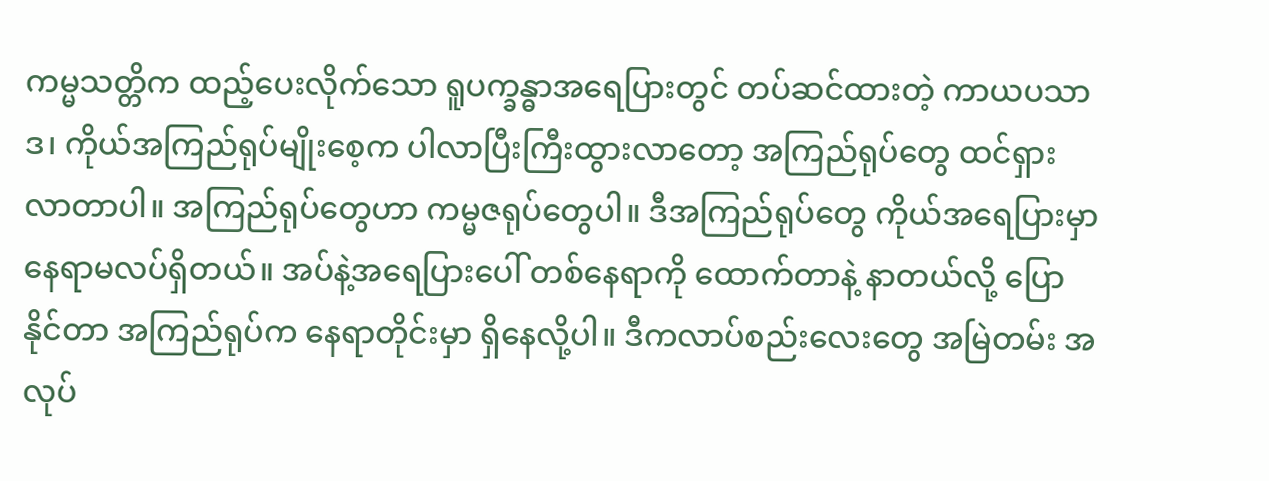ကမ္မသတ္တိက ထည့်ပေးလိုက်သော ရူပက္ခန္ဓာအရေပြားတွင် တပ်ဆင်ထားတဲ့ ကာယပသာဒ၊ ကိုယ်အကြည်ရုပ်မျိုးစေ့က ပါလာပြီးကြီးထွားလာတော့ အကြည်ရုပ်တွေ ထင်ရှားလာတာပါ။ အကြည်ရုပ်တွေဟာ ကမ္မဇရုပ်တွေပါ။ ဒီအကြည်ရုပ်တွေ ကိုယ်အရေပြားမှာ နေရာမလပ်ရှိတယ်။ အပ်နဲ့အရေပြားပေါ် တစ်နေရာကို ထောက်တာနဲ့ နာတယ်လို့ ပြောနိုင်တာ အကြည်ရုပ်က နေရာတိုင်းမှာ ရှိနေလို့ပါ။ ဒီကလာပ်စည်းလေးတွေ အမြဲတမ်း အလုပ်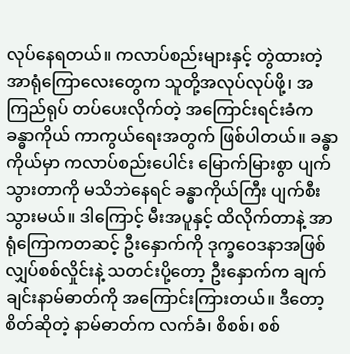လုပ်နေရတယ်။ ကလာပ်စည်းများနှင့် တွဲထားတဲ့ အာရုံကြောလေးတွေက သူတို့အလုပ်လုပ်ဖို့၊ အကြည်ရုပ် တပ်ပေးလိုက်တဲ့ အကြောင်းရင်းခံက ခန္ဓာကိုယ် ကာကွယ်ရေးအတွက် ဖြစ်ပါတယ်။ ခန္ဓာကိုယ်မှာ ကလာပ်စည်းပေါင်း မြောက်မြားစွာ ပျက်သွားတာကို မသိဘဲနေရင် ခန္ဓာကိုယ်ကြီး ပျက်စီးသွားမယ်။ ဒါကြောင့် မီးအပူနှင့် ထိလိုက်တာနဲ့ အာရုံကြောကတဆင့် ဦးနှောက်ကို ဒုက္ခဝေဒနာအဖြစ် လျှပ်စစ်လှိုင်းနဲ့ သတင်းပို့တော့ ဦးနှောက်က ချက်ချင်းနာမ်ဓာတ်ကို အကြောင်းကြားတယ်။ ဒီတော့ စိတ်ဆိုတဲ့ နာမ်ဓာတ်က လက်ခံ၊ စိစစ်၊ စစ်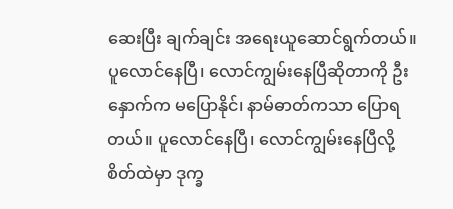ဆေးပြီး ချက်ချင်း အရေးယူဆောင်ရွက်တယ်။
ပူလောင်နေပြီ၊ လောင်ကျွမ်းနေပြီဆိုတာကို ဦးနှောက်က မပြောနိုင်၊ နာမ်ဓာတ်ကသာ ပြောရတယ်။ ပူလောင်နေပြီ၊ လောင်ကျွမ်းနေပြီလို့ စိတ်ထဲမှာ ဒုက္ခ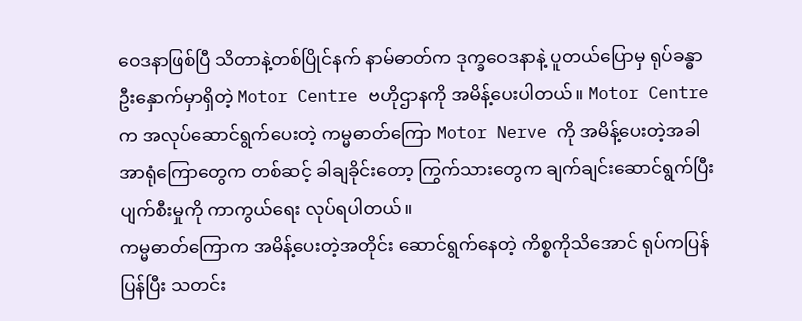ဝေဒနာဖြစ်ပြီ သိတာနဲ့တစ်ပြိုင်နက် နာမ်ဓာတ်က ဒုက္ခဝေဒနာနဲ့ ပူတယ်ပြောမှ ရုပ်ခန္ဓာ ဦးနှောက်မှာရှိတဲ့ Motor Centre ဗဟိုဌာနကို အမိန့်ပေးပါတယ်။ Motor Centre က အလုပ်ဆောင်ရွက်ပေးတဲ့ ကမ္မဓာတ်ကြော Motor Nerve ကို အမိန့်ပေးတဲ့အခါ အာရုံကြောတွေက တစ်ဆင့် ခါချခိုင်းတော့ ကြွက်သားတွေက ချက်ချင်းဆောင်ရွက်ပြီး ပျက်စီးမှုကို ကာကွယ်ရေး လုပ်ရပါတယ်။
ကမ္မဓာတ်ကြောက အမိန့်ပေးတဲ့အတိုင်း ဆောင်ရွက်နေတဲ့ ကိစ္စကိုသိအောင် ရုပ်ကပြန်ပြန်ပြီး သတင်း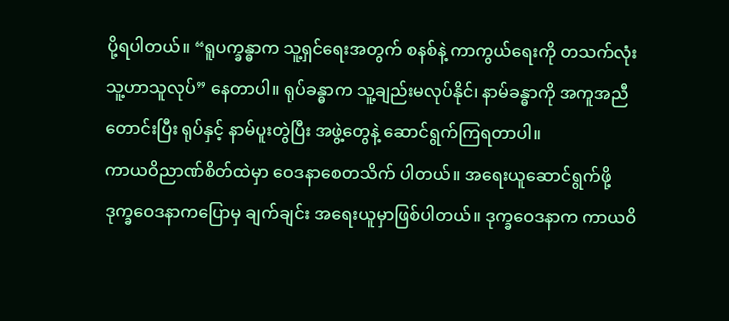ပို့ရပါတယ်။ “ရူပက္ခန္ဓာက သူ့ရှင်ရေးအတွက် စနစ်နဲ့ ကာကွယ်ရေးကို တသက်လုံး သူ့ဟာသူလုပ်” နေတာပါ။ ရုပ်ခန္ဓာက သူ့ချည်းမလုပ်နိုင်၊ နာမ်ခန္ဓာကို အကူအညီတောင်းပြီး ရုပ်နှင့် နာမ်ပူးတွဲပြီး အဖွဲ့တွေနဲ့ ဆောင်ရွက်ကြရတာပါ။
ကာယဝိညာဏ်စိတ်ထဲမှာ ဝေဒနာစေတသိက် ပါတယ်။ အရေးယူဆောင်ရွက်ဖို့ ဒုက္ခဝေဒနာကပြောမှ ချက်ချင်း အရေးယူမှာဖြစ်ပါတယ်။ ဒုက္ခဝေဒနာက ကာယဝိ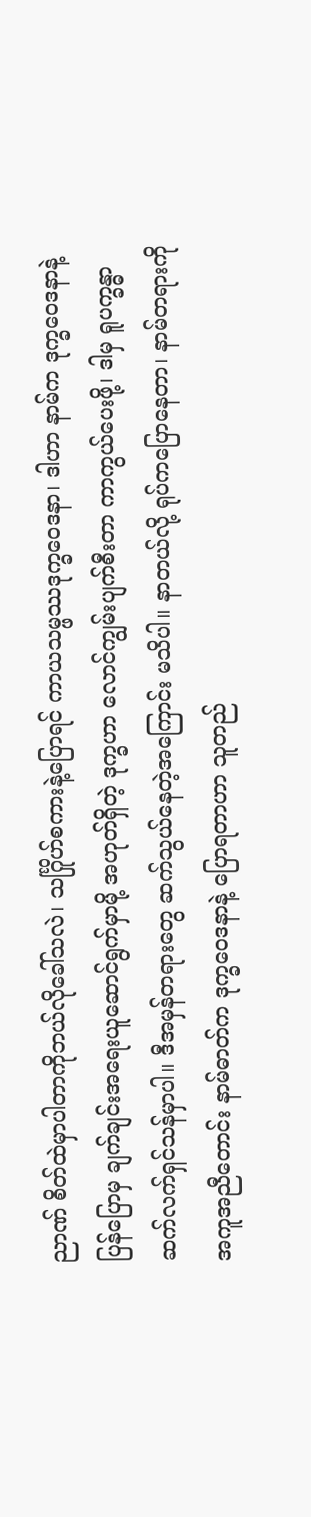ညာဏ် စိတ်ထဲမှာပါတာကိုဘယ်လိုခေါ်သလဲ၊ သင်္ဂြိုဟ်စကားနဲ့ပြောရင် ကာယသမ္ဖဿဒုက္ခဝေဒနာ၊ ဒါဟာ နာမ်က ဒုက္ခဝေဒနာနဲ့ပြန်ပြောမှ ချက်ချင်းအရေးယူဆောင်ရွက်မှာမို့ အဟုတ်ရှိတဲ့ ဒုက္ခဟာ လောင်ကျွမ်းပျက်စီးတာ ကာကွယ်ပေးဖို့၊ ဒါမှ ရူပက္ခန္ဓာ ဆက်လက်ရှင်သန်မှာပါ။ ဒီအမှန်တရားတွေ ဆက်သွယ်နေတဲ့အကြောင်း မသိပါ။ နာတယ်လို့ ရုပ်ကပြောနေတာ၊ နာမ်တရားကို အကူအညီတောင်း နာမ်ဓာတ်က ဒုက္ခဝေဒနာနဲ့ ပြောရတာဟာ သူတည်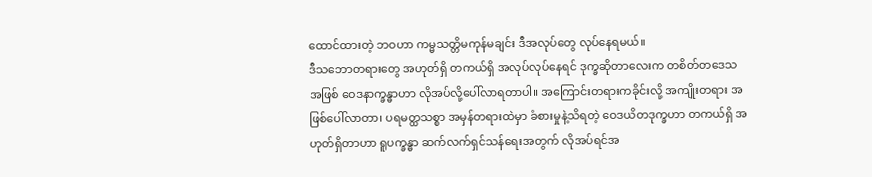ထောင်ထားတဲ့ ဘဝဟာ ကမ္မသတ္တိမကုန်မချင်း ဒီအလုပ်တွေ လုပ်နေရမယ်။
ဒီသဘောတရားတွေ အဟုတ်ရှိ တကယ်ရှိ အလုပ်လုပ်နေရင် ဒုက္ခဆိုတာလေးက တစိတ်တဒေသအဖြစ် ဝေဒနာက္ခန္ဓာဟာ လိုအပ်လို့ပေါ်လာရတာပါ။ အကြောင်းတရားကခိုင်းလို့ အကျိုးတရား အဖြစ်ပေါ်လာတာ၊ ပရမတ္ထသစ္စာ အမှန်တရားထဲမှာ ခံစားမှုနဲ့သိရတဲ့ ဝေဒယိတဒုက္ခဟာ တကယ်ရှိ အဟုတ်ရှိတာဟာ ရူပက္ခန္ဓာ ဆက်လက်ရှင်သန်ရေးအတွက် လိုအပ်ရင်အ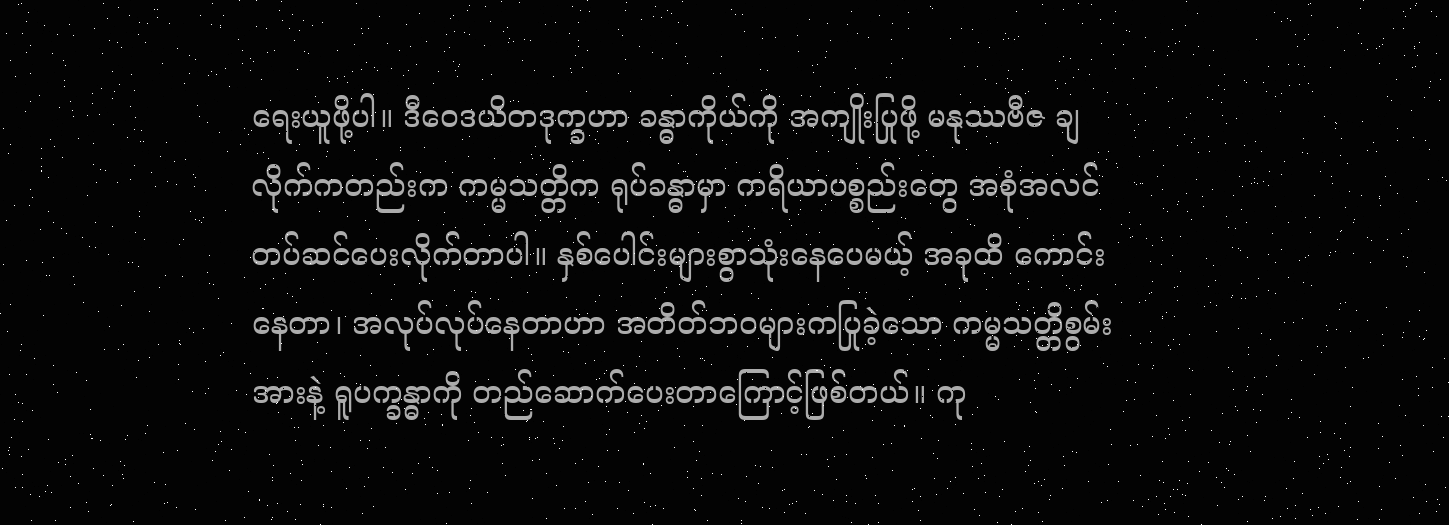ရေးယူဖို့ပါ။ ဒီဝေဒယိတဒုက္ခဟာ ခန္ဓာကိုယ်ကို အကျိုးပြုဖို့ မနုဿဗီဇ ချလိုက်ကတည်းက ကမ္မသတ္တိက ရုပ်ခန္ဓာမှာ ကရိယာပစ္စည်းတွေ အစုံအလင် တပ်ဆင်ပေးလိုက်တာပါ။ နှစ်ပေါင်းများစွာသုံးနေပေမယ့် အခုထိ ကောင်းနေတာ၊ အလုပ်လုပ်နေတာဟာ အတိတ်ဘဝများကပြုခဲ့သော ကမ္မသတ္တိစွမ်းအားနဲ့ ရူပက္ခန္ဓာကို တည်ဆောက်ပေးတာကြောင့်ဖြစ်တယ်။ ကု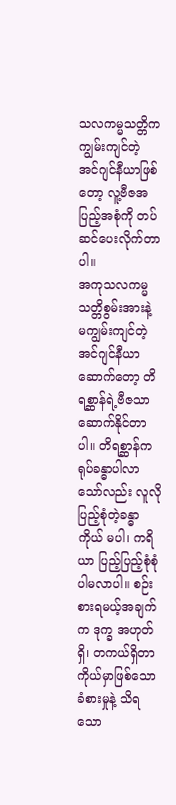သလကမ္မသတ္တိက ကျွမ်းကျင်တဲ့ အင်ဂျင်နီယာဖြစ်တော့ လူ့ဗီဇအပြည့်အစုံကို တပ်ဆင်ပေးလိုက်တာပါ။
အကုသလကမ္မသတ္တိစွမ်းအားနဲ့ မကျွမ်းကျင်တဲ့ အင်ဂျင်နီယာ ဆောက်တော့ တိရစ္ဆာန်ရဲ့ဗီဇသာ ဆောက်နိုင်တာပါ။ တိရစ္ဆာန်က ရုပ်ခန္ဓာပါလာသော်လည်း လူလို ပြည့်စုံတဲ့ခန္ဓာကိုယ် မပါ၊ ကရိယာ ပြည့်ပြည့်စုံစုံ ပါမလာပါ။ စဉ်းစားရမယ့်အချက်က ဒုက္ခ အဟုတ်ရှိ၊ တကယ်ရှိတာ ကိုယ်မှာဖြစ်သော ခံစားမှုနဲ့ သိရသော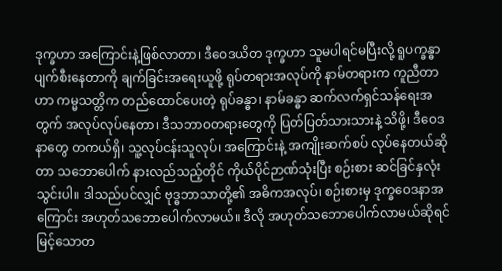ဒုက္ခဟာ အကြောင်းနဲ့ဖြစ်လာတာ၊ ဒီဝေဒယိတ ဒုက္ခဟာ သူမပါရင်မပြီးလို့ ရူပက္ခန္ဓာ ပျက်စီးနေတာကို ချက်ခြင်းအရေးယူဖို့ ရုပ်တရားအလုပ်ကို နာမ်တရားက ကူညီတာဟာ ကမ္မသတ္တိက တည်ထောင်ပေးတဲ့ ရုပ်ခန္ဓာ၊ နာမ်ခန္ဓာ ဆက်လက်ရှင်သန်ရေးအတွက် အလုပ်လုပ်နေတာ၊ ဒီသဘာဝတရားတွေကို ပြတ်ပြတ်သားသားနဲ့ သိဖို့၊ ဒီဝေဒနာတွေ တကယ်ရှိ၊ သူ့လုပ်ငန်းသူလုပ်၊ အကြောင်းနဲ့ အကျိုးဆက်စပ် လုပ်နေတယ်ဆိုတာ သဘောပေါက် နားလည်သည့်တိုင် ကိုယ်ပိုင်ဉာဏ်သုံးပြီး စဉ်းစား ဆင်ခြင်နှလုံးသွင်းပါ။ ဒါသည်ပင်လျှင် ဗုဒ္ဓဘာသာတို့၏ အဓိကအလုပ်၊ စဉ်းစားမှ ဒုက္ခဝေဒနာအကြောင်း အဟုတ်သဘောပေါက်လာမယ်။ ဒီလို အဟုတ်သဘောပေါက်လာမယ်ဆိုရင် မြင့်သောတ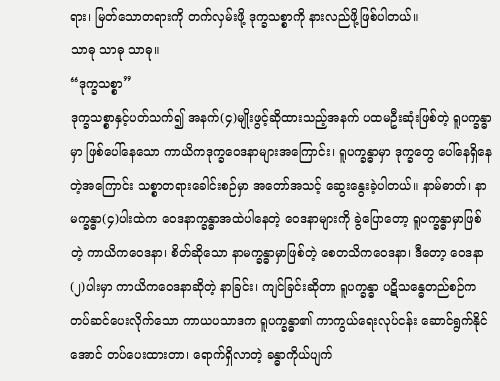ရား၊ မြတ်သောတရားကို တက်လှမ်းဖို့ ဒုက္ခသစ္စာကို နားလည်ဖို့ဖြစ်ပါတယ်။
သာဓု သာဓု သာဓု။
“ဒုက္ခသစ္စာ”
ဒုက္ခသစ္စာနှင့်ပတ်သက်၍ အနက်(၄)မျိုးဖွင့်ဆိုထားသည့်အနက် ပထမဦးဆုံးဖြစ်တဲ့ ရူပက္ခန္ဓာမှာ ဖြစ်ပေါ်နေသော ကာယိကဒုက္ခဝေဒနာများအကြောင်း၊ ရူပက္ခန္ဓာမှာ ဒုက္ခတွေ ပေါ်နေရှိနေတဲ့အကြောင်း သစ္စာတရားခေါင်းစဉ်မှာ အတော်အသင့် ဆွေးနွေးခဲ့ပါတယ်။ နာမ်ဓာတ်၊ နာမက္ခန္ဓာ(၄)ပါးထဲက ဝေဒနာက္ခန္ဓာအထဲပါနေတဲ့ ဝေဒနာများကို ခွဲပြောတော့ ရူပက္ခန္ဓာမှာဖြစ်တဲ့ ကာယိကဝေဒနာ၊ စိတ်ဆိုသော နာမက္ခန္ဓာမှာဖြစ်တဲ့ စေတသိကဝေဒနာ၊ ဒီတော့ ဝေဒနာ(၂)ပါးမှာ ကာယိကဝေဒနာဆိုတဲ့ နာခြင်း၊ ကျင်ခြင်းဆိုတာ ရူပက္ခန္ဓာ ပဋိသန္ဓေတည်စဉ်က တပ်ဆင်ပေးလိုက်သော ကာယပသာဒက ရူပက္ခန္ဓာ၏ ကာကွယ်ရေးလုပ်ငန်း ဆောင်ရွက်နိုင်အောင် တပ်ပေးထားတာ၊ ရောက်ရှိလာတဲ့ ခန္ဓာကိုယ်ပျက်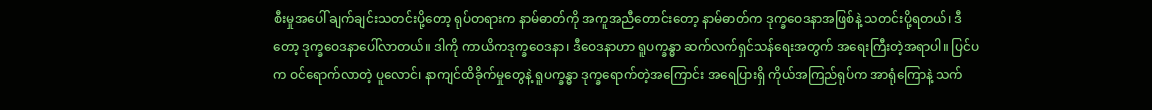စီးမှုအပေါ် ချက်ချင်းသတင်းပို့တော့ ရုပ်တရားက နာမ်ဓာတ်ကို အကူအညီတောင်းတော့ နာမ်ဓာတ်က ဒုက္ခဝေဒနာအဖြစ်နဲ့ သတင်းပို့ရတယ်၊ ဒီတော့ ဒုက္ခဝေဒနာပေါ်လာတယ်။ ဒါကို ကာယိကဒုက္ခဝေဒနာ၊ ဒီဝေဒနာဟာ ရူပက္ခန္ဓာ ဆက်လက်ရှင်သန်ရေးအတွက် အရေးကြီးတဲ့အရာပါ။ ပြင်ပက ဝင်ရောက်လာတဲ့ ပူလောင်၊ နာကျင်ထိခိုက်မှုတွေနဲ့ ရူပက္ခန္ဓာ ဒုက္ခရောက်တဲ့အကြောင်း အရေပြားရှိ ကိုယ်အကြည်ရုပ်က အာရုံကြောနဲ့ သက်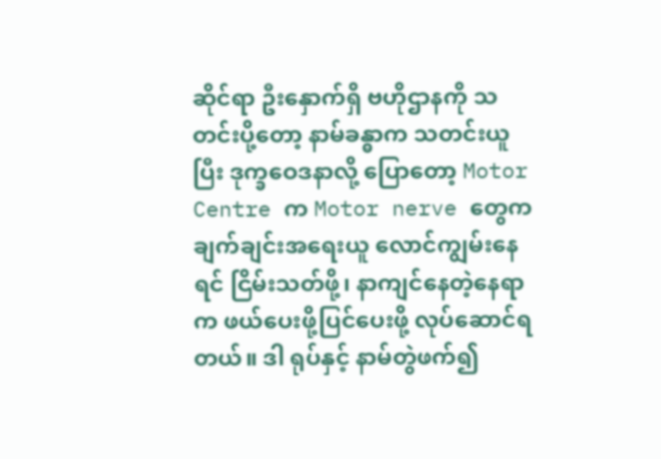ဆိုင်ရာ ဦးနှောက်ရှိ ဗဟိုဌာနကို သတင်းပို့တော့ နာမ်ခန္ဓာက သတင်းယူပြီး ဒုက္ခဝေဒနာလို့ ပြောတော့ Motor Centre က Motor nerve တွေက ချက်ချင်းအရေးယူ လောင်ကျွမ်းနေရင် ငြိမ်းသတ်ဖို့၊ နာကျင်နေတဲ့နေရာက ဖယ်ပေးဖို့ပြင်ပေးဖို့ လုပ်ဆောင်ရတယ်။ ဒါ ရုပ်နှင့် နာမ်တွဲဖက်၍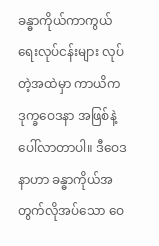ခန္ဓာကိုယ်ကာကွယ်ရေးလုပ်ငန်းများ လုပ်တဲ့အထဲမှာ ကာယိကဒုက္ခဝေဒနာ အဖြစ်နဲ့ ပေါ်လာတာပါ။ ဒီဝေဒနာဟာ ခန္ဓာကိုယ်အတွက်လိုအပ်သော ဝေ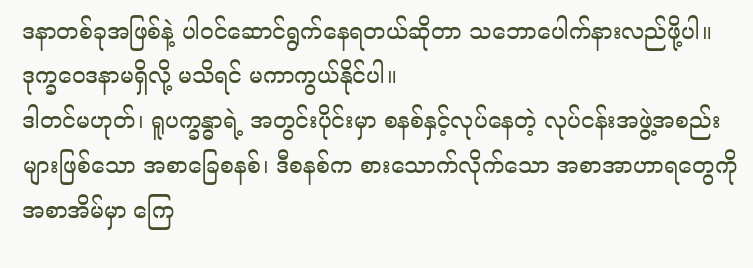ဒနာတစ်ခုအဖြစ်နဲ့ ပါဝင်ဆောင်ရွက်နေရတယ်ဆိုတာ သဘောပေါက်နားလည်ဖို့ပါ။ ဒုက္ခဝေဒနာမရှိလို့ မသိရင် မကာကွယ်နိုင်ပါ။
ဒါတင်မဟုတ်၊ ရူပက္ခန္ဓာရဲ့ အတွင်းပိုင်းမှာ စနစ်နှင့်လုပ်နေတဲ့ လုပ်ငန်းအဖွဲ့အစည်းများဖြစ်သော အစာခြေစနစ်၊ ဒီစနစ်က စားသောက်လိုက်သော အစာအာဟာရတွေကို အစာအိမ်မှာ ကြေ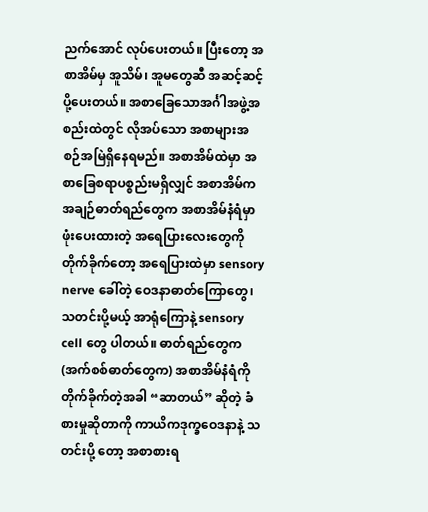ညက်အောင် လုပ်ပေးတယ်။ ပြီးတော့ အစာအိမ်မှ အူသိမ်၊ အူမတွေဆီ အဆင့်ဆင့်ပို့ပေးတယ်။ အစာခြေသောအင်္ဂါအဖွဲ့အစည်းထဲတွင် လိုအပ်သော အစာများအစဉ်အမြဲရှိနေရမည်။ အစာအိမ်ထဲမှာ အစာခြေစရာပစ္စည်းမရှိလျှင် အစာအိမ်က အချဉ်ဓာတ်ရည်တွေက အစာအိမ်နံရံမှာဖုံးပေးထားတဲ့ အရေပြားလေးတွေကို တိုက်ခိုက်တော့ အရေပြားထဲမှာ sensory nerve ခေါ်တဲ့ ဝေဒနာဓာတ်ကြောတွေ၊ သတင်းပို့မယ့် အာရုံကြောနဲ့ sensory cell တွေ ပါတယ်။ ဓာတ်ရည်တွေက (အက်စစ်ဓာတ်တွေက) အစာအိမ်နံရံကို တိုက်ခိုက်တဲ့အခါ “ဆာတယ်” ဆိုတဲ့ ခံစားမှုဆိုတာကို ကာယိကဒုက္ခဝေဒနာနဲ့ သတင်းပို့ တော့ အစာစားရ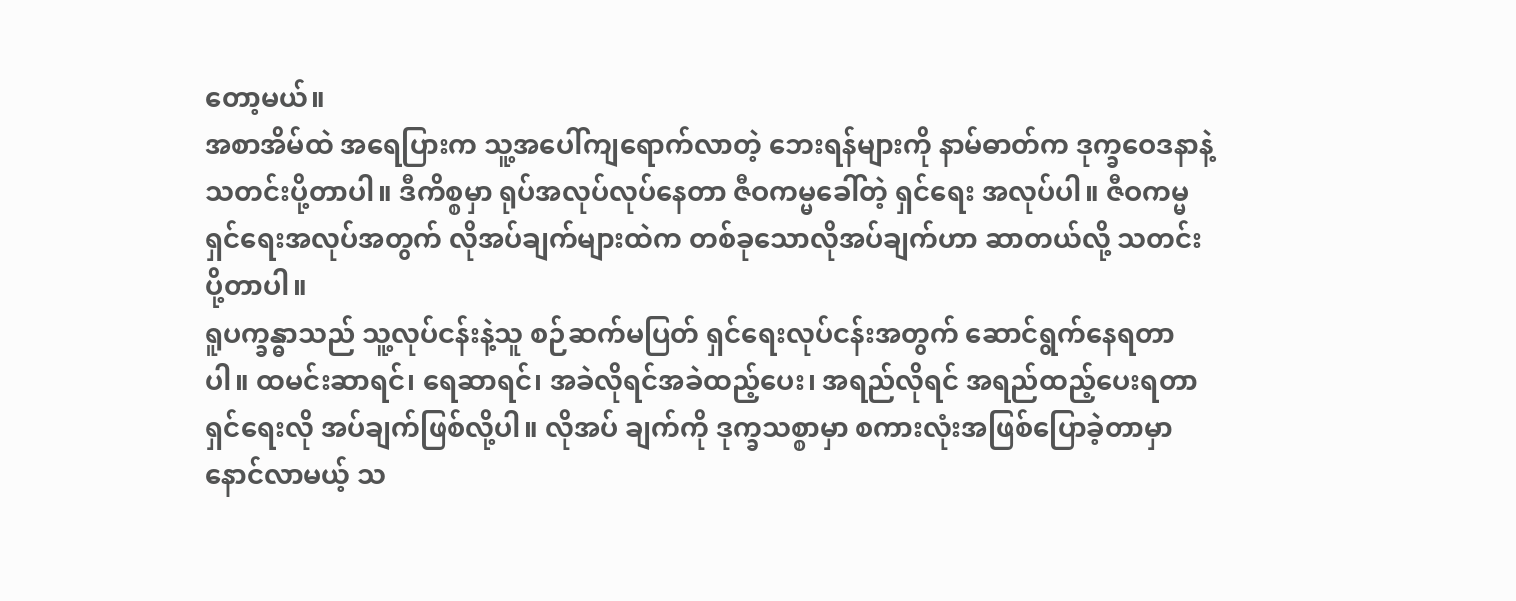တော့မယ်။
အစာအိမ်ထဲ အရေပြားက သူ့အပေါ်ကျရောက်လာတဲ့ ဘေးရန်များကို နာမ်ဓာတ်က ဒုက္ခဝေဒနာနဲ့ သတင်းပို့တာပါ။ ဒီကိစ္စမှာ ရုပ်အလုပ်လုပ်နေတာ ဇီဝကမ္မခေါ်တဲ့ ရှင်ရေး အလုပ်ပါ။ ဇီဝကမ္မရှင်ရေးအလုပ်အတွက် လိုအပ်ချက်များထဲက တစ်ခုသောလိုအပ်ချက်ဟာ ဆာတယ်လို့ သတင်းပို့တာပါ။
ရူပက္ခန္ဓာသည် သူ့လုပ်ငန်းနဲ့သူ စဉ်ဆက်မပြတ် ရှင်ရေးလုပ်ငန်းအတွက် ဆောင်ရွက်နေရတာပါ။ ထမင်းဆာရင်၊ ရေဆာရင်၊ အခဲလိုရင်အခဲထည့်ပေး၊ အရည်လိုရင် အရည်ထည့်ပေးရတာ ရှင်ရေးလို အပ်ချက်ဖြစ်လို့ပါ။ လိုအပ် ချက်ကို ဒုက္ခသစ္စာမှာ စကားလုံးအဖြစ်ပြောခဲ့တာမှာ နောင်လာမယ့် သ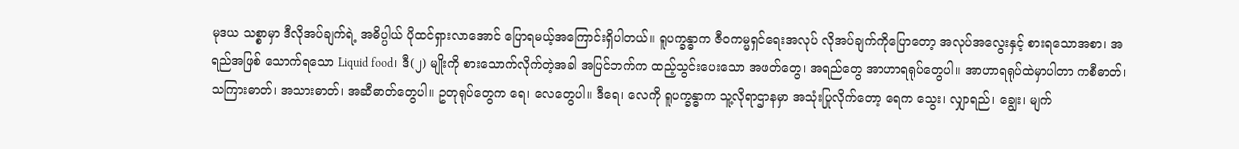မုဒယ သစ္စာမှာ ဒီလိုအပ်ချက်ရဲ့ အဓိပ္ပါယ် ပိုထင်ရှားလာအောင် ပြောရမယ့်အကြောင်းရှိပါတယ်။ ရူပက္ခန္ဓာက ဇီဝကမ္မရှင်ရေးအလုပ် လိုအပ်ချက်ကိုပြောတော့ အလုပ်အလွေးနှင့် စားရသောအစာ၊ အရည်အဖြစ် သောက်ရသော Liquid food၊ ဒီ(၂) မျိုးကို စားသောက်လိုက်တဲ့အခါ အပြင်ဘက်က ထည့်သွင်းပေးသော အဖတ်တွေ၊ အရည်တွေ အာဟာရရုပ်တွေပါ။ အာဟာရရုပ်ထဲမှာပါတာ ကစီဓာတ်၊ သကြားဓာတ်၊ အသားဓာတ်၊ အဆီဓာတ်တွေပါ။ ဥတုရုပ်တွေက ရေ၊ လေတွေပါ။ ဒီရေ၊ လေကို ရူပက္ခန္ဓာက သူ့လိုရာဌာနမှာ အသုံးပြုလိုက်တော့ ရေက သွေး၊ လျှာရည်၊ ချွေး၊ မျက်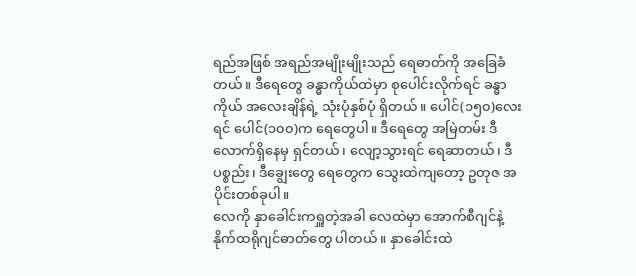ရည်အဖြစ် အရည်အမျိုးမျိုးသည် ရေဓာတ်ကို အခြေခံတယ်။ ဒီရေတွေ ခန္ဓာကိုယ်ထဲမှာ စုပေါင်းလိုက်ရင် ခန္ဓာကိုယ် အလေးချိန်ရဲ့ သုံးပုံနှစ်ပုံ ရှိတယ်။ ပေါင်(၁၅၀)လေးရင် ပေါင်(၁၀၀)က ရေတွေပါ။ ဒီရေတွေ အမြဲတမ်း ဒီလောက်ရှိနေမှ ရှင်တယ်၊ လျော့သွားရင် ရေဆာတယ်၊ ဒီပစ္စည်း၊ ဒီချွေးတွေ ရေတွေက သွေးထဲကျတော့ ဥတုဇ အပိုင်းတစ်ခုပါ။
လေကို နှာခေါင်းကရှူတဲ့အခါ လေထဲမှာ အောက်စီဂျင်နဲ့ နိုက်ထရိုဂျင်ဓာတ်တွေ ပါတယ်။ နှာခေါင်းထဲ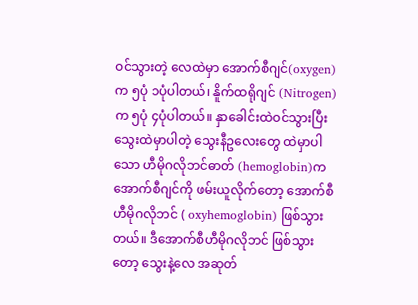ဝင်သွားတဲ့ လေထဲမှာ အောက်စီဂျင်(oxygen) က ၅ပုံ ၁ပုံပါတယ်၊ နိူက်ထရိုဂျင် (Nitrogen)က ၅ပုံ ၄ပုံပါတယ်။ နှာခေါင်းထဲဝင်သွားပြီး သွေးထဲမှာပါတဲ့ သွေးနီဥလေးတွေ ထဲမှာပါသော ဟီမိုဂလိုဘင်ဓာတ် (hemoglobin)က အောက်စီဂျင်ကို ဖမ်းယူလိုက်တော့ အောက်စီဟီမိုဂလိုဘင် ( oxyhemoglobin) ဖြစ်သွားတယ်။ ဒီအောက်စီဟီမိုဂလိုဘင် ဖြစ်သွားတော့ သွေးနဲ့လေ အဆုတ်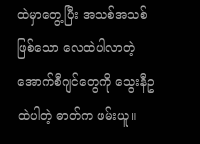ထဲမှာတွေ့ပြီး အသစ်အသစ်ဖြစ်သော လေထဲပါလာတဲ့ အောက်စီဂျင်တွေကို သွေးနီဥထဲပါတဲ့ ဓာတ်က ဖမ်းယူ။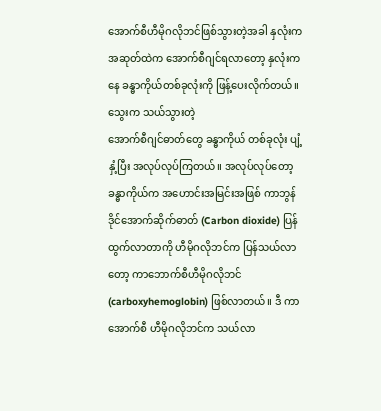အောက်စီဟီမိုဂလိုဘင်ဖြစ်သွားတဲ့အခါ နှလုံးက အဆုတ်ထဲက အောက်စီဂျင်ရလာတော့ နှလုံးကနေ ခန္ဓာကိုယ်တစ်ခုလုံးကို ဖြန့်ပေးလိုက်တယ်။ သွေးက သယ်သွားတဲ့
အောက်စီဂျင်ဓာတ်တွေ ခန္ဓာကိုယ် တစ်ခုလုံး ပျံ့နှံ့ပြီး အလုပ်လုပ်ကြတယ်။ အလုပ်လုပ်တော့ ခန္ဓာကိုယ်က အဟောင်းအမြင်းအဖြစ် ကာဘွန်ဒိုင်အောက်ဆိုက်ဓာတ် (Carbon dioxide) ပြန်ထွက်လာတာကို ဟီမိုဂလိုဘင်က ပြန်သယ်လာတော့ ကာဘောက်စီဟီမိုဂလိုဘင် (carboxyhemoglobin) ဖြစ်လာတယ်။ ဒီ ကာအောက်စီ ဟီမိုဂလိုဘင်က သယ်လာ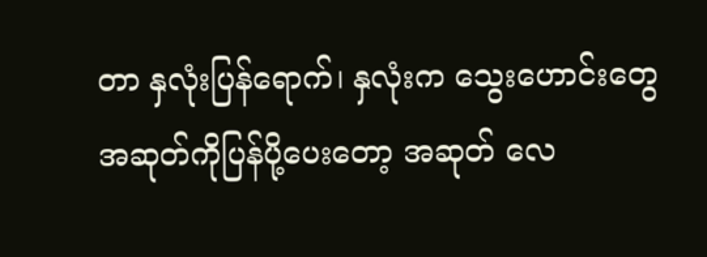တာ နှလုံးပြန်ရောက်၊ နှလုံးက သွေးဟောင်းတွေ အဆုတ်ကိုပြန်ပို့ပေးတော့ အဆုတ် လေ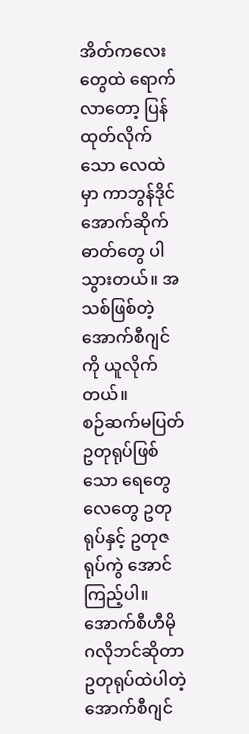အိတ်ကလေးတွေထဲ ရောက်လာတော့ ပြန်ထုတ်လိုက်သော လေထဲမှာ ကာဘွန်ဒိုင် အောက်ဆိုက်ဓာတ်တွေ ပါသွားတယ်။ အသစ်ဖြစ်တဲ့ အောက်စီဂျင်ကို ယူလိုက်တယ်။
စဉ်ဆက်မပြတ် ဥတုရုပ်ဖြစ်သော ရေတွေ လေတွေ ဥတုရုပ်နှင့် ဥတုဇရုပ်ကွဲ အောင်ကြည့်ပါ။ အောက်စီဟီမိုဂလိုဘင်ဆိုတာ ဥတုရုပ်ထဲပါတဲ့ အောက်စီဂျင်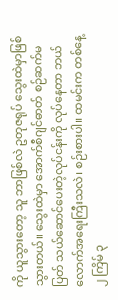ကို ယူသွားတော့ သူ ဘာဖြစ်လဲ ဥတုဇရုပ် သွေးထဲမှာဖြစ်သွားတယ်။ သွေးထဲမှာ အောက်စီဂျင်ဓာတ် စဉ်ဆက်မပြတ် သယ်ဆောင်ပေးတဲ့လုပ်ငန်းကို လုပ်နေတာ ဘယ်လောက်အရေးကြီးသလဲ၊ စဉ်းစားပါ။ ထမင်းက တစ်နေ့ ၂ ကြိမ် ၃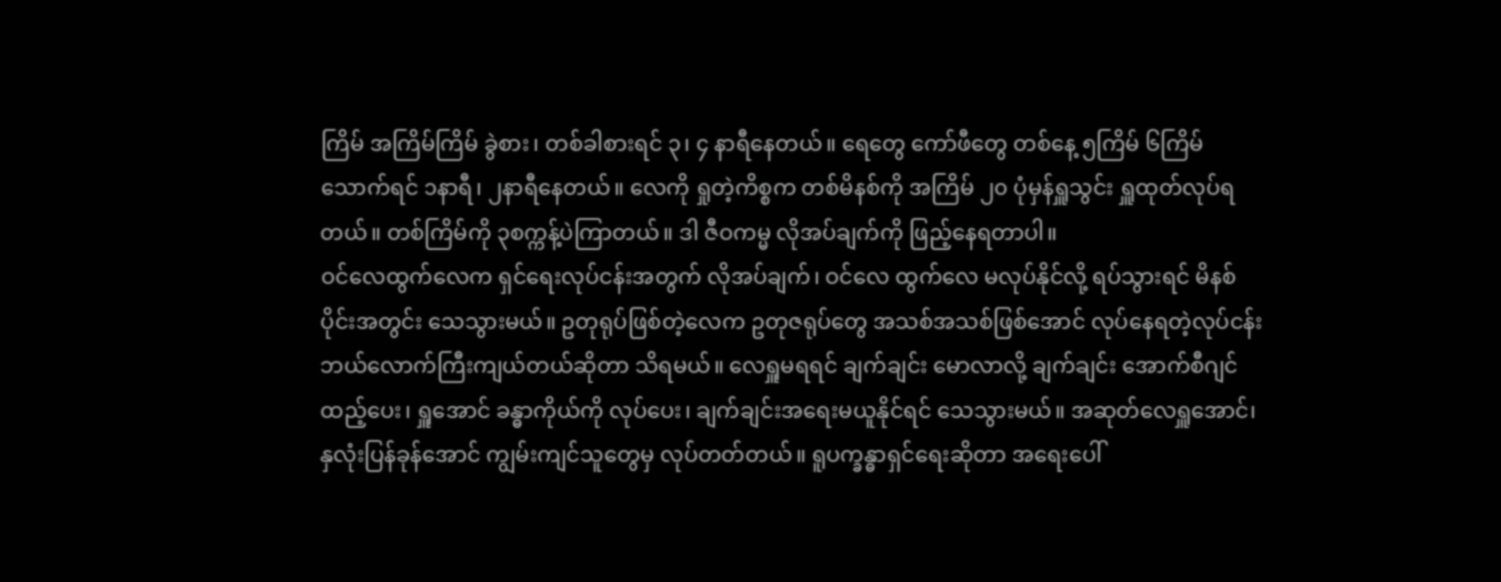ကြိမ် အကြိမ်ကြိမ် ခွဲစား၊ တစ်ခါစားရင် ၃၊ ၄ နာရီနေတယ်။ ရေတွေ ကော်ဖီတွေ တစ်နေ့ ၅ကြိမ် ၆ကြိမ်သောက်ရင် ၁နာရီ၊ ၂နာရီနေတယ်။ လေကို ရှုတဲ့ကိစ္စက တစ်မိနစ်ကို အကြိမ် ၂၀ ပုံမှန်ရှူသွင်း ရှူထုတ်လုပ်ရတယ်။ တစ်ကြိမ်ကို ၃စက္ကန့်ပဲကြာတယ်။ ဒါ ဇီဝကမ္မ လိုအပ်ချက်ကို ဖြည့်နေရတာပါ။
ဝင်လေထွက်လေက ရှင်ရေးလုပ်ငန်းအတွက် လိုအပ်ချက်၊ ဝင်လေ ထွက်လေ မလုပ်နိုင်လို့ ရပ်သွားရင် မိနစ်ပိုင်းအတွင်း သေသွားမယ်။ ဥတုရုပ်ဖြစ်တဲ့လေက ဥတုဇရုပ်တွေ အသစ်အသစ်ဖြစ်အောင် လုပ်နေရတဲ့လုပ်ငန်း ဘယ်လောက်ကြီးကျယ်တယ်ဆိုတာ သိရမယ်။ လေရှူမရရင် ချက်ချင်း မောလာလို့ ချက်ချင်း အောက်စီဂျင်ထည့်ပေး၊ ရှူအောင် ခန္ဓာကိုယ်ကို လုပ်ပေး၊ ချက်ချင်းအရေးမယူနိုင်ရင် သေသွားမယ်။ အဆုတ်လေရှူအောင်၊ နှလုံးပြန်ခုန်အောင် ကျွမ်းကျင်သူတွေမှ လုပ်တတ်တယ်။ ရူပက္ခန္ဓာရှင်ရေးဆိုတာ အရေးပေါ်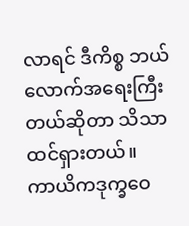လာရင် ဒီကိစ္စ ဘယ်လောက်အရေးကြီးတယ်ဆိုတာ သိသာထင်ရှားတယ်။
ကာယိကဒုက္ခဝေ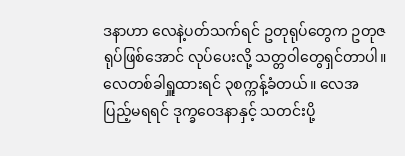ဒနာဟာ လေနဲ့ပတ်သက်ရင် ဥတုရုပ်တွေက ဥတုဇရုပ်ဖြစ်အောင် လုပ်ပေးလို့ သတ္တဝါတွေရှင်တာပါ။ လေတစ်ခါရှူထားရင် ၃စက္ကန့်ခံတယ်။ လေအပြည့်မရရင် ဒုက္ခဝေဒနာနှင့် သတင်းပို့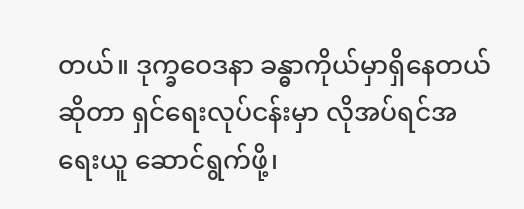တယ်။ ဒုက္ခဝေဒနာ ခန္ဓာကိုယ်မှာရှိနေတယ်ဆိုတာ ရှင်ရေးလုပ်ငန်းမှာ လိုအပ်ရင်အရေးယူ ဆောင်ရွက်ဖို့၊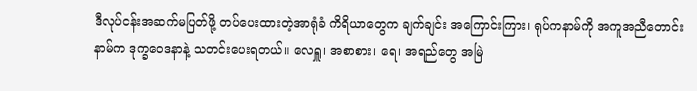ဒီလုပ်ငန်းအဆက်မပြတ်ဖို့ တပ်ပေးထားတဲ့အာရုံခံ ကိရိယာတွေက ချက်ချင်း အကြောင်းကြား၊ ရုပ်ကနာမ်ကို အကူအညီတောင်း နာမ်က ဒုက္ခဝေဒနာနဲ့ သတင်းပေးရတယ်။ လေရှူ၊ အစာစား၊ ရေ၊ အရည်တွေ အမြဲ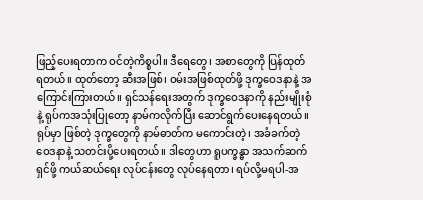ဖြည့်ပေးရတာက ဝင်တဲ့ကိစ္စပါ။ ဒီရေတွေ၊ အစာတွေကို ပြန်ထုတ်ရတယ်။ ထုတ်တော့ ဆီးအဖြစ်၊ ဝမ်းအဖြစ်ထုတ်ဖို့ ဒုက္ခဝေဒနာနဲ့ အကြောင်းကြားတယ်။ ရှင်သန်ရေးအတွက် ဒုက္ခဝေဒနာကို နည်းမျိုးစုံနဲ့ ရုပ်ကအသုံးပြုတော့ နာမ်ကလိုက်ပြီး ဆောင်ရွက်ပေးနေရတယ်။ ရုပ်မှာ ဖြစ်တဲ့ ဒုက္ခတွေကို နာမ်ဓာတ်က မကောင်းတဲ့၊ အခံခက်တဲ့ ဝေဒနာနဲ့ သတင်းပို့ပေးရတယ်။ ဒါတွေဟာ ရူပက္ခန္ဓာ အသက်ဆက်ရှင်ဖို့ ကယ်ဆယ်ရေး လုပ်ငန်းတွေ လုပ်နေရတာ၊ ရပ်လို့မရပါ-အ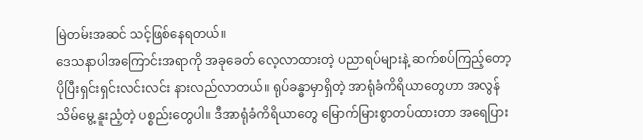မြဲတမ်းအဆင် သင့်ဖြစ်နေရတယ်။
ဒေသနာပါအကြောင်းအရာကို အခုခေတ် လေ့လာထားတဲ့ ပညာရပ်များနဲ့ ဆက်စပ်ကြည့်တော့ ပိုပြီးရှင်းရှင်းလင်းလင်း နားလည်လာတယ်။ ရုပ်ခန္ဓာမှာရှိတဲ့ အာရုံခံကိရိယာတွေဟာ အလွန်သိမ်မွေ့ နူးညံ့တဲ့ ပစ္စည်းတွေပါ။ ဒီအာရုံခံကိရိယာတွေ မြောက်မြားစွာတပ်ထားတာ အရေပြား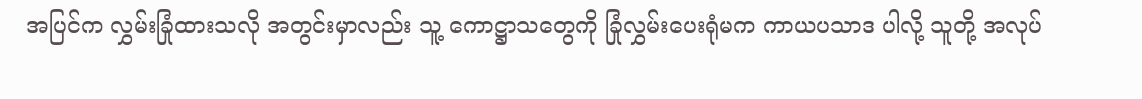အပြင်က လွှမ်းခြုံထားသလို အတွင်းမှာလည်း သူ့ ကောဋ္ဌာသတွေကို ခြုံလွှမ်းပေးရုံမက ကာယပသာဒ ပါလို့ သူတို့ အလုပ်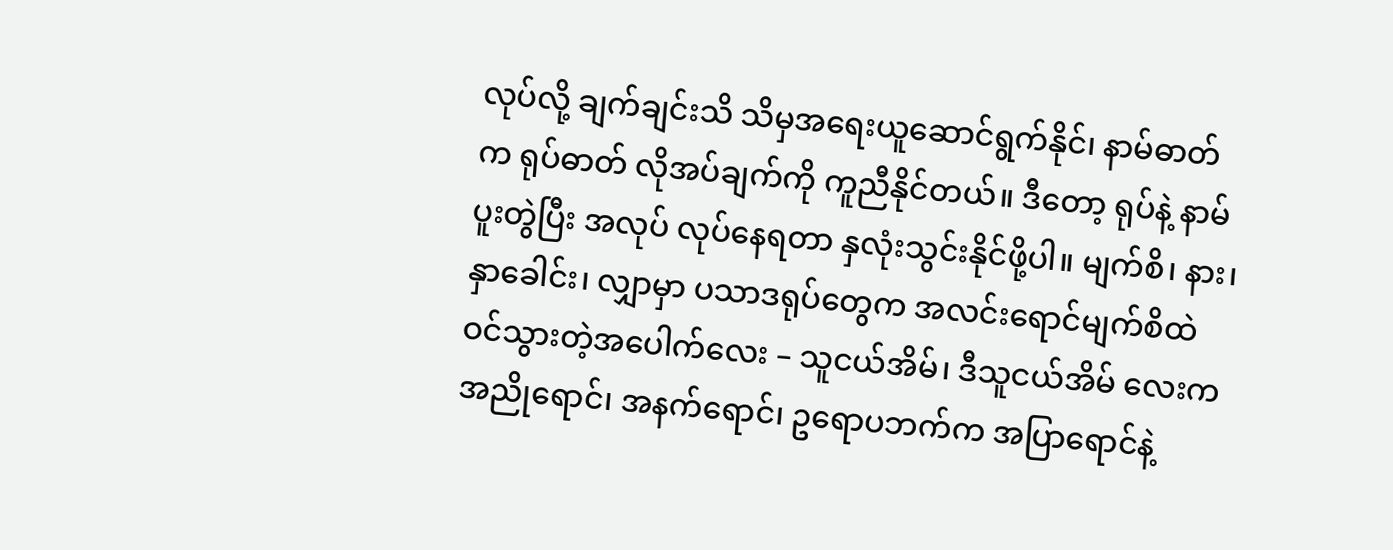လုပ်လို့ ချက်ချင်းသိ သိမှအရေးယူဆောင်ရွက်နိုင်၊ နာမ်ဓာတ်က ရုပ်ဓာတ် လိုအပ်ချက်ကို ကူညီနိုင်တယ်။ ဒီတော့ ရုပ်နဲ့ နာမ်ပူးတွဲပြီး အလုပ် လုပ်နေရတာ နှလုံးသွင်းနိုင်ဖို့ပါ။ မျက်စိ၊ နား၊ နှာခေါင်း၊ လျှာမှာ ပသာဒရုပ်တွေက အလင်းရောင်မျက်စိထဲ ဝင်သွားတဲ့အပေါက်လေး – သူငယ်အိမ်၊ ဒီသူငယ်အိမ် လေးက အညိုရောင်၊ အနက်ရောင်၊ ဥရောပဘက်က အပြာရောင်နဲ့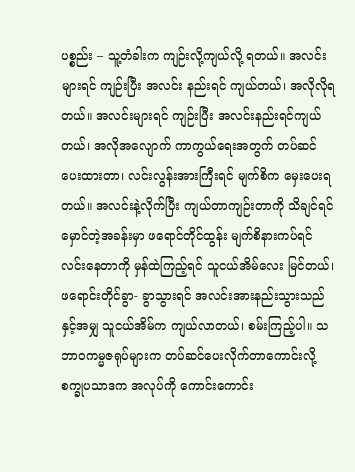ပစ္စည်း – သူ့တံခါးက ကျဉ်းလို့ကျယ်လို့ ရတယ်။ အလင်းများရင် ကျဉ်းပြီး အလင်း နည်းရင် ကျယ်တယ်၊ အလိုလိုရတယ်။ အလင်းများရင် ကျဉ်းပြီး အလင်းနည်းရင်ကျယ်တယ်၊ အလိုအလျောက် ကာကွယ်ရေးအတွက် တပ်ဆင်ပေးထားတာ၊ လင်းလွန်းအားကြီးရင် မျက်စိက မှေးပေးရတယ်။ အလင်းနဲ့လိုက်ပြီး ကျယ်တာကျဉ်းတာကို သိချင်ရင် မှောင်တဲ့အခန်းမှာ ဖရောင်တိုင်ထွန်း မျက်စိနားကပ်ရင် လင်းနေတာကို မှန်ထဲကြည့်ရင် သူငယ်အိမ်လေး မြင်တယ်၊ ဖရောင်းတိုင်ခွာ- ခွာသွားရင် အလင်းအားနည်းသွားသည်နှင့်အမျှ သူငယ်အိမ်က ကျယ်လာတယ်၊ စမ်းကြည့်ပါ။ သဘာဝကမ္မဇရုပ်များက တပ်ဆင်ပေးလိုက်တာကောင်းလို့ စက္ခုပသာဒက အလုပ်ကို ကောင်းကောင်း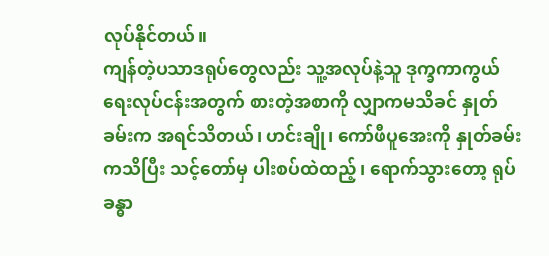လုပ်နိုင်တယ်။
ကျန်တဲ့ပသာဒရုပ်တွေလည်း သူ့အလုပ်နဲ့သူ ဒုက္ခကာကွယ်ရေးလုပ်ငန်းအတွက် စားတဲ့အစာကို လျှာကမသိခင် နှုတ်ခမ်းက အရင်သိတယ်၊ ဟင်းချို၊ ကော်ဖီပူအေးကို နှုတ်ခမ်းကသိပြီး သင့်တော်မှ ပါးစပ်ထဲထည့်၊ ရောက်သွားတော့ ရုပ်ခန္ဓာ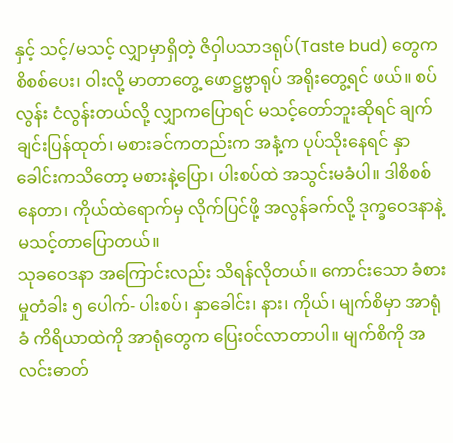နှင့် သင့်/မသင့် လျှာမှာရှိတဲ့ ဇိဝှါပသာဒရုပ်(Taste bud) တွေက စိစစ်ပေး၊ ဝါးလို့ မာတာတွေ့ ဖောဋ္ဌဗ္ဗာရုပ် အရိုးတွေ့ရင် ဖယ်။ စပ်လွန်း ငံလွန်းတယ်လို့ လျှာကပြောရင် မသင့်တော်ဘူးဆိုရင် ချက်ချင်းပြန်ထုတ်၊ မစားခင်ကတည်းက အနံ့က ပုပ်သိုးနေရင် နှာခေါင်းကသိတော့ မစားနဲ့ပြော၊ ပါးစပ်ထဲ အသွင်းမခံပါ။ ဒါစိစစ်နေတာ၊ ကိုယ်ထဲရောက်မှ လိုက်ပြင်ဖို့ အလွန်ခက်လို့ ဒုက္ခဝေဒနာနဲ့ မသင့်တာပြောတယ်။
သုခဝေဒနာ အကြောင်းလည်း သိရန်လိုတယ်။ ကောင်းသော ခံစားမှုတံခါး ၅ ပေါက်- ပါးစပ်၊ နှာခေါင်း၊ နား၊ ကိုယ်၊ မျက်စိမှာ အာရုံခံ ကိရိယာထဲကို အာရုံတွေက ပြေး၀င်လာတာပါ။ မျက်စိကို အလင်းဓာတ်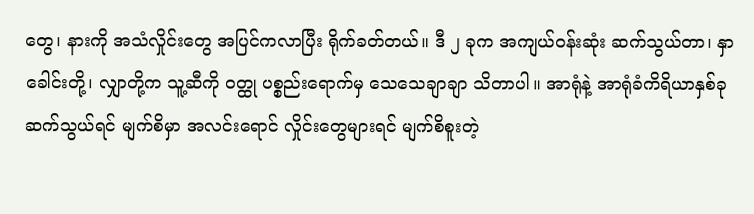တွေ၊ နားကို အသံလှိုင်းတွေ အပြင်ကလာပြီး ရိုက်ခတ်တယ်။ ဒီ ၂ ခုက အကျယ်ဝန်းဆုံး ဆက်သွယ်တာ၊ နှာခေါင်းတို့၊ လျှာတို့က သူ့ဆီကို ဝတ္ထု ပစ္စည်းရောက်မှ သေသေချာချာ သိတာပါ။ အာရုံနဲ့ အာရုံခံကိရိယာနှစ်ခု ဆက်သွယ်ရင် မျက်စိမှာ အလင်းရောင် လှိုင်းတွေများရင် မျက်စိစူးတဲ့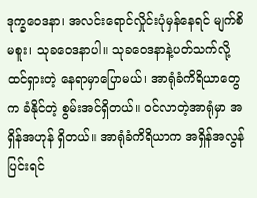ဒုက္ခဝေဒနာ၊ အလင်းရောင်လှိုင်းပုံမှန်နေရင် မျက်စိမစူး၊ သုခဝေဒနာပါ။ သုခဝေဒနာနဲ့ပတ်သက်လို့ ထင်ရှားတဲ့ နေရာမှာပြောမယ်၊ အာရုံခံကိရိယာတွေက ခံနိုင်တဲ့ စွမ်းအင်ရှိတယ်။ ဝင်လာတဲ့အာရုံမှာ အရှိန်အဟုန် ရှိတယ်။ အာရုံခံကိရိယာက အရှိန်အလွန်ပြင်းရင်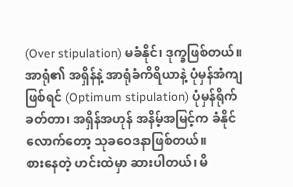(Over stipulation) မခံနိုင်၊ ဒုက္ခဖြစ်တယ်။ အာရုံ၏ အရှိန်နဲ့ အာရုံခံကိရိယာနဲ့ ပုံမှန်အံကျဖြစ်ရင် (Optimum stipulation) ပုံမှန်ရိုက်ခတ်တာ၊ အရှိန်အဟုန် အနိမ့်အမြင့်က ခံနိုင်လောက်တော့ သုခဝေဒနာဖြစ်တယ်။
စားနေတဲ့ ဟင်းထဲမှာ ဆားပါတယ်၊ မိ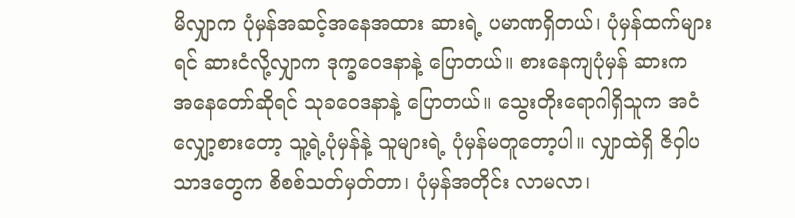မိလျှာက ပုံမှန်အဆင့်အနေအထား ဆားရဲ့ ပမာဏရှိတယ်၊ ပုံမှန်ထက်များရင် ဆားငံလို့လျှာက ဒုက္ခဝေဒနာနဲ့ ပြောတယ်။ စားနေကျပုံမှန် ဆားက အနေတော်ဆိုရင် သုခဝေဒနာနဲ့ ပြောတယ်။ သွေးတိုးရောဂါရှိသူက အငံလျှော့စားတော့ သူ့ရဲ့ပုံမှန်နဲ့ သူများရဲ့ ပုံမှန်မတူတော့ပါ။ လျှာထဲရှိ ဇိဝှါပသာဒတွေက စိစစ်သတ်မှတ်တာ၊ ပုံမှန်အတိုင်း လာမလာ၊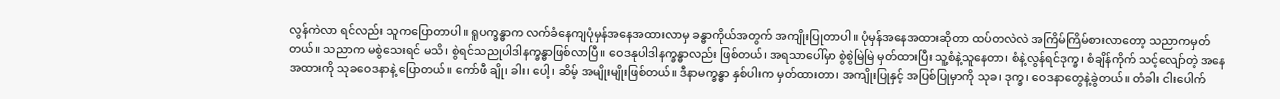လွန်ကဲလာ ရင်လည်း သူကပြောတာပါ။ ရူပက္ခန္ဓာက လက်ခံနေကျပုံမှန်အနေအထားလာမှ ခန္ဓာကိုယ်အတွက် အကျိုးပြုတာပါ။ ပုံမှန်အနေအထားဆိုတာ ထပ်တလဲလဲ အကြိမ်ကြိမ်စားလာတော့ သညာကမှတ်တယ်။ သညာက မစွဲသေးရင် မသိ၊ စွဲရင်သညုပါဒါနက္ခန္ဓာဖြစ်လာပြီ။ ဝေဒနုပါဒါနက္ခန္ဓာလည်း ဖြစ်တယ်၊ အရသာပေါ်မှာ စွဲစွဲမြဲမြဲ မှတ်ထားပြီး သူ့စံနဲ့သူနေတာ၊ စံနဲ့လွန်ရင်ဒုက္ခ၊ စံချိန်ကိုက် သင့်လျော်တဲ့ အနေအထားကို သုခဝေဒနာနဲ့ ပြောတယ်။ ကော်ဖီ ချို၊ ခါး၊ ပေါ့၊ ဆိမ့် အမျိုးမျိုးဖြစ်တယ်။ ဒီနာမက္ခန္ဓာ နှစ်ပါးက မှတ်ထားတာ၊ အကျိုးပြုနှင့် အပြစ်ပြုမှာကို သုခ၊ ဒုက္ခ၊ ဝေဒနာတွေနဲ့ခွဲတယ်။ တံခါး ငါးပေါက်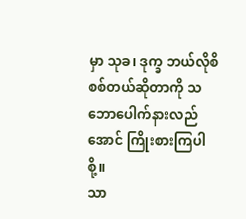မှာ သုခ၊ ဒုက္ခ ဘယ်လိုစိစစ်တယ်ဆိုတာကို သဘောပေါက်နားလည်အောင် ကြိုးစားကြပါစို့။
သာ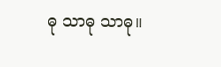ဓု သာဓု သာဓု။